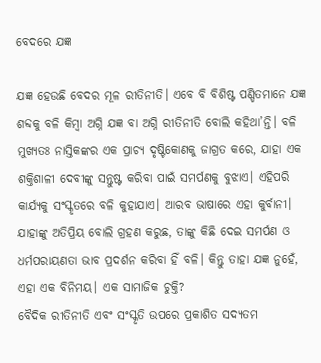ବେଦରେ ଯଜ୍ଞ

ଯଜ୍ଞ ହେଉଛି ବେଦର ମୂଳ ରୀତିନୀତି। ଏବେ ବି ବିଶିଷ୍ଟ ପଣ୍ଡିତମାନେ ଯଜ୍ଞ ଶବ୍ଦକୁ ବଳି କିମ୍ବା ଅଗ୍ନି ଯଜ୍ଞ ବା ଅଗ୍ନି ରୀତିନୀତି ବୋଲି କହିଥା’ନ୍ତି। ବଳି ମୁଖ୍ୟତଃ ନାସ୍ତିକଙ୍କର ଏକ ପ୍ରାଚ୍ୟ ଦୃଷ୍ଟିକୋଣକୁ ଜାଗ୍ରତ କରେ, ଯାହା ଏକ ଶକ୍ତିଶାଳୀ ଦେବୀଙ୍କୁ ସନ୍ତୁଷ୍ଟ କରିବା ପାଇଁ ସମର୍ପଣକୁ ବୁଝାଏ। ଏହିପରି କାର୍ଯ୍ୟକୁ ସଂସ୍କୃତରେ ବଳି କୁହାଯାଏ। ଆରବ ଭାଷାରେ ଏହା କୁର୍ବାନୀ। ଯାହାଙ୍କୁ ଅତିପ୍ରିୟ ବୋଲି ଗ୍ରହଣ କରୁଛ, ତାଙ୍କୁ କିଛି ଦେଇ ସମର୍ପଣ ଓ ଧର୍ମପରାୟଣତା ଭାବ ପ୍ରଦର୍ଶନ କରିବା ହିଁ ବଳି। କିନ୍ତୁ ତାହା ଯଜ୍ଞ ନୁହେଁ, ଏହା ଏକ ବିନିମୟ। ଏକ ସାମାଜିକ ଚୁକ୍ତି?
ବୈଦିକ ରୀତିନୀତି ଏବଂ ସଂସ୍କୃତି ଉପରେ ପ୍ରକାଶିତ ସଦ୍ୟତମ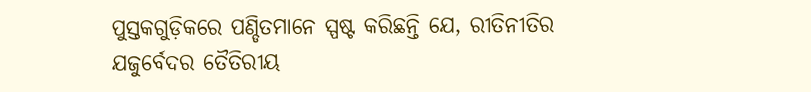ପୁସ୍ତକଗୁଡ଼ିକରେ ପଣ୍ଡିତମାନେ ସ୍ପଷ୍ଟ କରିଛନ୍ତି ଯେ, ରୀତିନୀତିର ଯଜୁର୍ବେଦର ତୈତିରୀୟ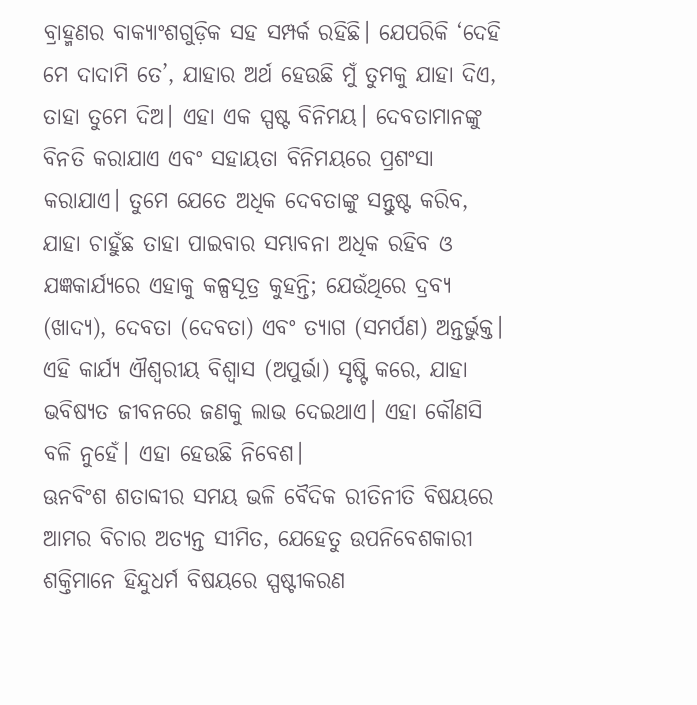ବ୍ରାହ୍ମଣର ବାକ୍ୟାଂଶଗୁଡ଼ିକ ସହ ସମ୍ପର୍କ ରହିଛି। ଯେପରିକି ‘ଦେହି ମେ ଦାଦାମି ତେ’, ଯାହାର ଅର୍ଥ ହେଉଛି ମୁଁ ତୁମକୁ ଯାହା ଦିଏ, ତାହା ତୁମେ ଦିଅ। ଏହା ଏକ ସ୍ପଷ୍ଟ ବିନିମୟ। ଦେବତାମାନଙ୍କୁ ବିନତି କରାଯାଏ ଏବଂ ସହାୟତା ବିନିମୟରେ ପ୍ରଶଂସା କରାଯାଏ। ତୁମେ ଯେତେ ଅଧିକ ଦେବତାଙ୍କୁ ସନ୍ତୁଷ୍ଟ କରିବ, ଯାହା ଚାହୁଁଛ ତାହା ପାଇବାର ସମ୍ଭାବନା ଅଧିକ ରହିବ ଓ ଯଜ୍ଞକାର୍ଯ୍ୟରେ ଏହାକୁ କଳ୍ପସୂତ୍ର କୁହନ୍ତି; ଯେଉଁଥିରେ ଦ୍ରବ୍ୟ (ଖାଦ୍ୟ), ଦେବତା (ଦେବତା) ଏବଂ ତ୍ୟାଗ (ସମର୍ପଣ) ଅନ୍ତର୍ଭୁକ୍ତ। ଏହି କାର୍ଯ୍ୟ ଐଶ୍ୱରୀୟ ବିଶ୍ୱାସ (ଅପୁର୍ଭା) ସୃଷ୍ଟି କରେ, ଯାହା ଭବିଷ୍ୟତ ଜୀବନରେ ଜଣକୁ ଲାଭ ଦେଇଥାଏ। ଏହା କୌଣସି ବଳି ନୁହେଁ। ଏହା ହେଉଛି ନିବେଶ।
ଊନବିଂଶ ଶତାବ୍ଦୀର ସମୟ ଭଳି ବୈଦିକ ରୀତିନୀତି ବିଷୟରେ ଆମର ବିଚାର ଅତ୍ୟନ୍ତ ସୀମିତ, ଯେହେତୁ ଉପନିବେଶକାରୀ ଶକ୍ତିମାନେ ହିନ୍ଦୁଧର୍ମ ବିଷୟରେ ସ୍ପଷ୍ଟୀକରଣ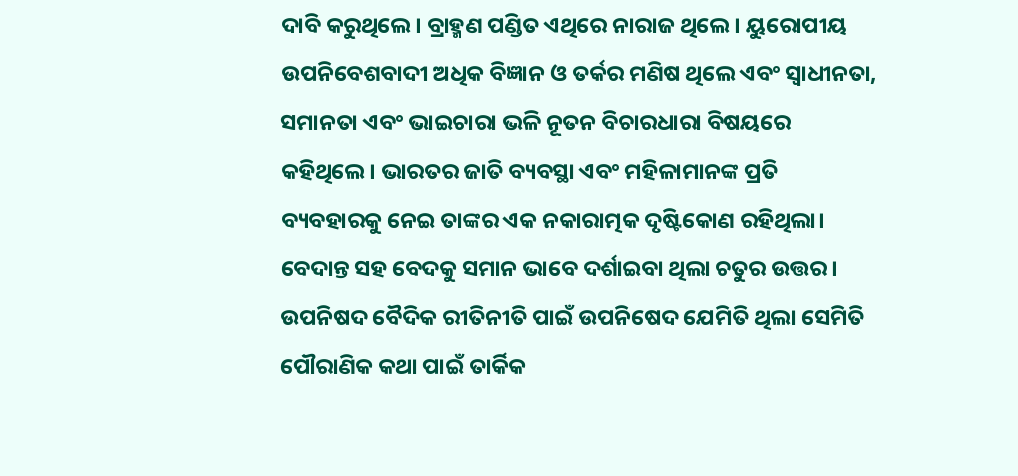ଦାବି କରୁଥିଲେ। ବ୍ରାହ୍ମଣ ପଣ୍ଡିତ ଏଥିରେ ନାରାଜ ଥିଲେ। ୟୁରୋପୀୟ ଉପନିବେଶବାଦୀ ଅଧିକ ବିଜ୍ଞାନ ଓ ତର୍କର ମଣିଷ ଥିଲେ ଏବଂ ସ୍ବାଧୀନତା, ସମାନତା ଏବଂ ଭାଇଚାରା ଭଳି ନୂତନ ବିଚାରଧାରା ବିଷୟରେ କହିଥିଲେ। ଭାରତର ଜାତି ବ୍ୟବସ୍ଥା ଏବଂ ମହିଳାମାନଙ୍କ ପ୍ରତି ବ୍ୟବହାରକୁ ନେଇ ତାଙ୍କର ଏକ ନକାରାତ୍ମକ ଦୃଷ୍ଟିକୋଣ ରହିଥିଲା।
ବେଦାନ୍ତ ସହ ବେଦକୁ ସମାନ ଭାବେ ଦର୍ଶାଇବା ଥିଲା ଚତୁର ଉତ୍ତର। ଉପନିଷଦ ବୈଦିକ ରୀତିନୀତି ପାଇଁ ଉପନିଷେଦ ଯେମିତି ଥିଲା ସେମିତି ପୌରାଣିକ କଥା ପାଇଁ ତାର୍କିକ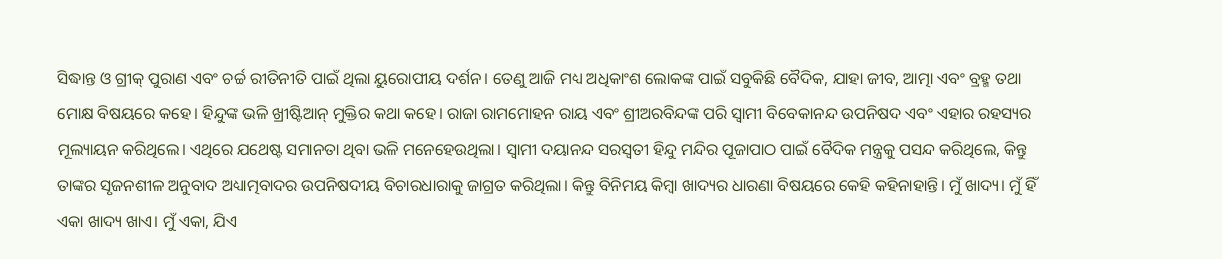ସିଦ୍ଧାନ୍ତ ଓ ଗ୍ରୀକ୍‌ ପୁରାଣ ଏବଂ ଚର୍ଚ୍ଚ ରୀତିନୀତି ପାଇଁ ଥିଲା ୟୁରୋପୀୟ ଦର୍ଶନ। ତେଣୁ ଆଜି ମଧ୍ୟ ଅଧିକାଂଶ ଲୋକଙ୍କ ପାଇଁ ସବୁକିଛି ବୈଦିକ, ଯାହା ଜୀବ, ଆତ୍ମା ଏବଂ ବ୍ରହ୍ମ ତଥା ମୋକ୍ଷ ବିଷୟରେ କହେ। ହିନ୍ଦୁଙ୍କ ଭଳି ଖ୍ରୀଷ୍ଟିଆନ୍‌ ମୁକ୍ତିର କଥା କହେ। ରାଜା ରାମମୋହନ ରାୟ ଏବଂ ଶ୍ରୀଅରବିନ୍ଦଙ୍କ ପରି ସ୍ବାମୀ ବିବେକାନନ୍ଦ ଉପନିଷଦ ଏବଂ ଏହାର ରହସ୍ୟର ମୂଲ୍ୟାୟନ କରିଥିଲେ। ଏଥିରେ ଯଥେଷ୍ଟ ସମାନତା ଥିବା ଭଳି ମନେହେଉଥିଲା। ସ୍ବାମୀ ଦୟାନନ୍ଦ ସରସ୍ବତୀ ହିନ୍ଦୁ ମନ୍ଦିର ପୂଜାପାଠ ପାଇଁ ବୈଦିକ ମନ୍ତ୍ରକୁ ପସନ୍ଦ କରିଥିଲେ, କିନ୍ତୁ ତାଙ୍କର ସୃଜନଶୀଳ ଅନୁବାଦ ଅଧ୍ୟାତ୍ମବାଦର ଉପନିଷଦୀୟ ବିଚାରଧାରାକୁ ଜାଗ୍ରତ କରିଥିଲା। କିନ୍ତୁ ବିନିମୟ କିମ୍ବା ଖାଦ୍ୟର ଧାରଣା ବିଷୟରେ କେହି କହିନାହାନ୍ତି। ମୁଁ ଖାଦ୍ୟ। ମୁଁ ହିଁ ଏକା ଖାଦ୍ୟ ଖାଏ। ମୁଁ ଏକା, ଯିଏ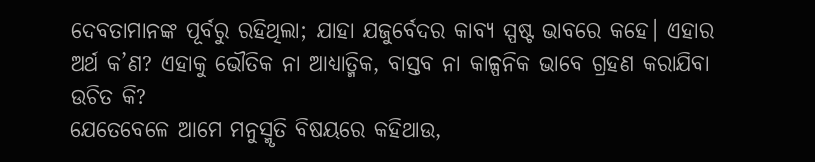ଦେବତାମାନଙ୍କ ପୂର୍ବରୁ ରହିଥିଲା; ଯାହା ଯଜୁର୍ବେଦର କାବ୍ୟ ସ୍ପଷ୍ଟ ଭାବରେ କହେ। ଏହାର ଅର୍ଥ କ’ଣ? ଏହାକୁ ଭୌତିକ ନା ଆଧ୍ୟାତ୍ମିକ, ବାସ୍ତବ ନା କାଳ୍ପନିକ ଭାବେ ଗ୍ରହଣ କରାଯିବା ଉଚିତ କି?
ଯେତେବେଳେ ଆମେ ମନୁସ୍ମୃତି ବିଷୟରେ କହିଥାଉ,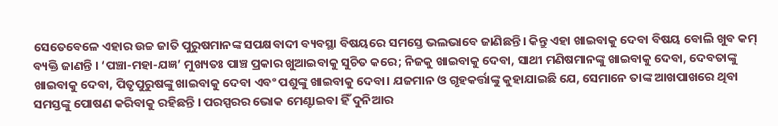ସେତେବେଳେ ଏହାର ଉଚ୍ଚ ଜାତି ପୁରୁଷମାନଙ୍କ ସପକ୍ଷବାଦୀ ବ୍ୟବସ୍ଥା ବିଷୟରେ ସମସ୍ତେ ଭଲଭାବେ ଜାଣିଛନ୍ତି। କିନ୍ତୁ ଏହା ଖାଇବାକୁ ଦେବା ବିଷୟ ବୋଲି ଖୁବ କମ୍‌ ବ୍ୟକ୍ତି ଜାଣନ୍ତି । ‘ପଞ୍ଚା-ମହା-ଯଜ୍ଞ’ ମୁଖ୍ୟତଃ ପାଞ୍ଚ ପ୍ରକାର ଖୁଆଇବାକୁ ସୁଚିତ କରେ; ନିଜକୁ ଖାଇବାକୁ ଦେବା, ସାଥୀ ମଣିଷମାନଙ୍କୁ ଖାଇବାକୁ ଦେବା, ଦେବତାଙ୍କୁ ଖାଇବାକୁ ଦେବା, ପିତୃପୁରୁଷଙ୍କୁ ଖାଇବାକୁ ଦେବା ଏବଂ ପଶୁଙ୍କୁ ଖାଇବାକୁ ଦେବା। ଯଜମାନ ଓ ଗୃହକର୍ତ୍ତାଙ୍କୁ କୁହାଯାଇଛି ଯେ, ସେମାନେ ତାଙ୍କ ଆଖପାଖରେ ଥିବା ସମସ୍ତଙ୍କୁ ପୋଷଣ କରିବାକୁ ରହିଛନ୍ତି । ପରସ୍ପରର ଭୋକ ମେଣ୍ଟାଇବା ହିଁ ଦୁନିଆର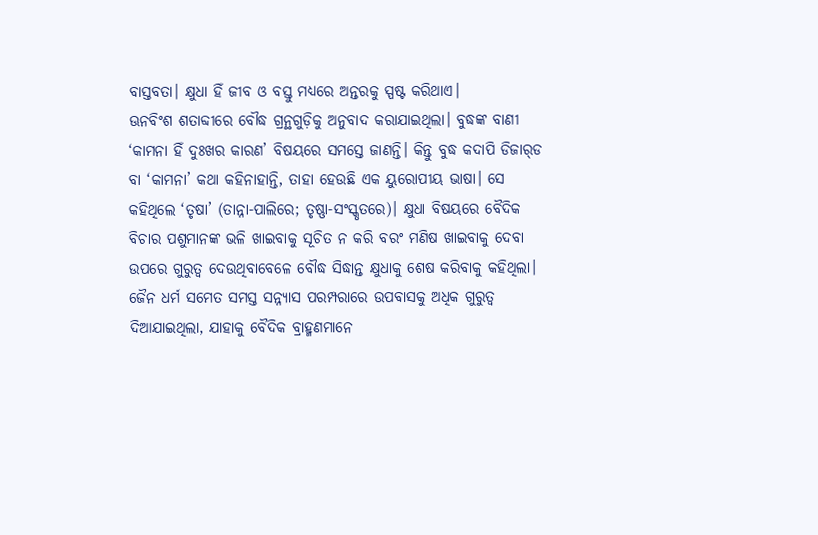ବାସ୍ତବତା। କ୍ଷୁଧା ହିଁ ଜୀବ ଓ ବସ୍ତୁ ମଧ୍ୟରେ ଅନ୍ତରକୁ ସ୍ପଷ୍ଟ କରିଥାଏ।
ଊନବିଂଶ ଶତାବ୍ଦୀରେ ବୌଦ୍ଧ ଗ୍ରନ୍ଥଗୁଡ଼ିକୁ ଅନୁବାଦ କରାଯାଇଥିଲା। ବୁଦ୍ଧଙ୍କ ବାଣୀ ‘କାମନା ହିଁ ଦୁଃଖର କାରଣ’ ବିଷୟରେ ସମସ୍ତେ ଜାଣନ୍ତି। କିନ୍ତୁ ବୁଦ୍ଧ କଦାପି ଡିଜାର୍‌ଡ ବା ‘କାମନା’ କଥା କହିନାହାନ୍ତି, ତାହା ହେଉଛି ଏକ ୟୁରୋପୀୟ ଭାଷା। ସେ କହିଥିଲେ ‘ତୃଷା’ (ତାନ୍ନା-ପାଲିରେ; ତୃଷ୍ଣା-ସଂସ୍କୃତରେ)। କ୍ଷୁଧା ବିଷୟରେ ବୈଦିକ ବିଚାର ପଶୁମାନଙ୍କ ଭଳି ଖାଇବାକୁ ସୂଚିତ ନ କରି ବରଂ ମଣିଷ ଖାଇବାକୁ ଦେବା ଉପରେ ଗୁରୁତ୍ୱ ଦେଉଥିବାବେଳେ ବୌଦ୍ଧ ସିଦ୍ଧାନ୍ତ କ୍ଷୁଧାକୁ ଶେଷ କରିବାକୁ କହିଥିଲା। ଜୈନ ଧର୍ମ ସମେତ ସମସ୍ତ ସନ୍ନ୍ୟାସ ପରମ୍ପରାରେ ଉପବାସକୁ ଅଧିକ ଗୁରୁତ୍ୱ ଦିଆଯାଇଥିଲା, ଯାହାକୁ ବୈଦିକ ବ୍ରାହ୍ମଣମାନେ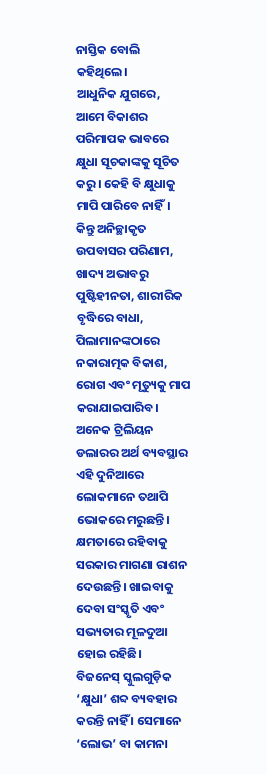ନାସ୍ତିକ ବୋଲି କହିଥିଲେ।
ଆଧୁନିକ ଯୁଗରେ, ଆମେ ବିକାଶର ପରିମାପକ ଭାବରେ କ୍ଷୁଧା ସୂଚକାଙ୍କକୁ ସୂଚିତ କରୁ। କେହି ବି କ୍ଷୁଧାକୁ ମାପି ପାରିବେ ନାହିଁ। କିନ୍ତୁ ଅନିଚ୍ଛାକୃତ ଉପବାସର ପରିଣାମ, ଖାଦ୍ୟ ଅଭାବରୁ ପୁଷ୍ଟିହୀନତା, ଶାରୀରିକ ବୃଦ୍ଧିରେ ବାଧା, ପିଲାମାନଙ୍କଠାରେ ନକାରାତ୍ମକ ବିକାଶ, ରୋଗ ଏବଂ ମୃତ୍ୟୁକୁ ମାପ କରାଯାଇପାରିବ। ଅନେକ ଟ୍ରିଲିୟନ ଡଲାରର ଅର୍ଥ ବ୍ୟବସ୍ଥାର ଏହି ଦୁନିଆରେ ଲୋକମାନେ ତଥାପି ଭୋକରେ ମରୁଛନ୍ତି। କ୍ଷମତାରେ ରହିବାକୁ ସରକାର ମାଗଣା ରାଶନ ଦେଉଛନ୍ତି। ଖାଇବାକୁ ଦେବା ସଂସ୍କୃତି ଏବଂ ସଭ୍ୟତାର ମୂଳଦୁଆ ହୋଇ ରହିଛି।
ବିଜନେସ୍‌ ସ୍କୁଲଗୁଡ଼ିକ ‘କ୍ଷୁଧା’ ଶବ୍ଦ ବ୍ୟବହାର କରନ୍ତି ନାହିଁ । ସେମାନେ ‘ଲୋଭ’ ବା କାମନା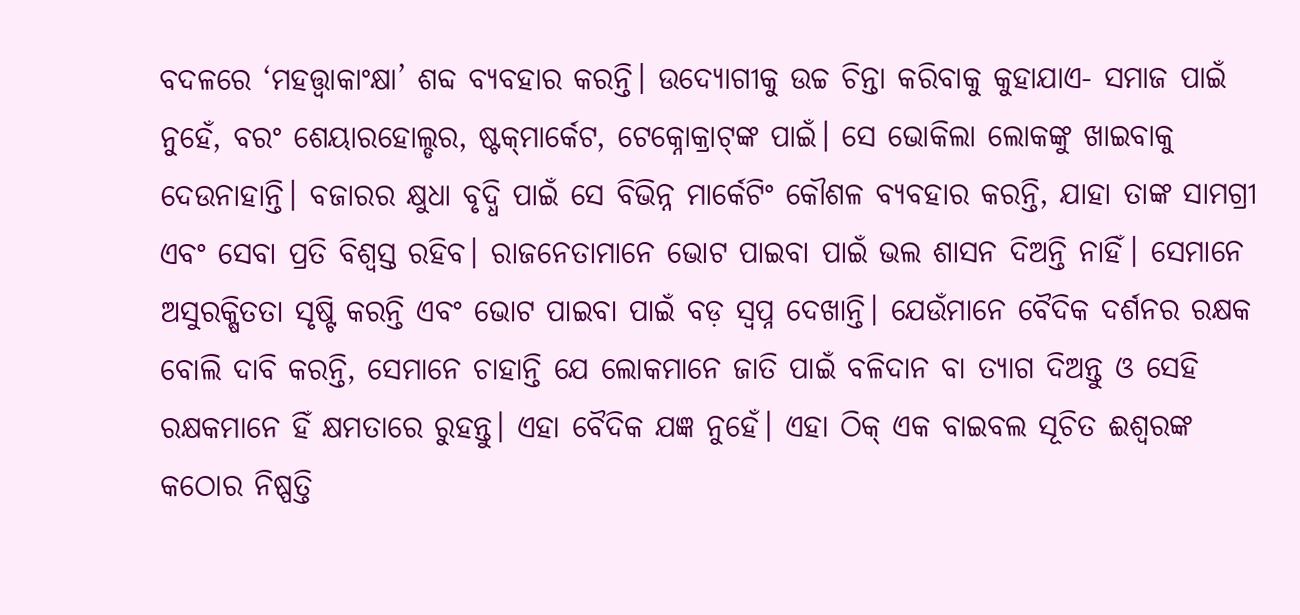ବଦଳରେ ‘ମହତ୍ତ୍ୱାକାଂକ୍ଷା’ ଶବ୍ଦ ବ୍ୟବହାର କରନ୍ତି। ଉଦ୍ୟୋଗୀକୁ ଉଚ୍ଚ ଚିନ୍ତା କରିବାକୁ କୁହାଯାଏ- ସମାଜ ପାଇଁ ନୁହେଁ, ବରଂ ଶେୟାରହୋଲ୍ଡର, ଷ୍ଟକ୍‌ମାର୍କେଟ, ଟେକ୍ନୋକ୍ରାଟ୍‌ଙ୍କ ପାଇଁ। ସେ ଭୋକିଲା ଲୋକଙ୍କୁ ଖାଇବାକୁ ଦେଉନାହାନ୍ତି। ବଜାରର କ୍ଷୁଧା ବୃଦ୍ଧି ପାଇଁ ସେ ବିଭିନ୍ନ ମାର୍କେଟିଂ କୌଶଳ ବ୍ୟବହାର କରନ୍ତି, ଯାହା ତାଙ୍କ ସାମଗ୍ରୀ ଏବଂ ସେବା ପ୍ରତି ବିଶ୍ୱସ୍ତ ରହିବ। ରାଜନେତାମାନେ ଭୋଟ ପାଇବା ପାଇଁ ଭଲ ଶାସନ ଦିଅନ୍ତି ନାହିଁ। ସେମାନେ ଅସୁରକ୍ଷିତତା ସୃଷ୍ଟି କରନ୍ତି ଏବଂ ଭୋଟ ପାଇବା ପାଇଁ ବଡ଼ ସ୍ବପ୍ନ ଦେଖାନ୍ତି। ଯେଉଁମାନେ ବୈଦିକ ଦର୍ଶନର ରକ୍ଷକ ବୋଲି ଦାବି କରନ୍ତି, ସେମାନେ ଚାହାନ୍ତି ଯେ ଲୋକମାନେ ଜାତି ପାଇଁ ବଳିଦାନ ବା ତ୍ୟାଗ ଦିଅନ୍ତୁ ଓ ସେହି ରକ୍ଷକମାନେ ହିଁ କ୍ଷମତାରେ ରୁହନ୍ତୁ। ଏହା ବୈଦିକ ଯଜ୍ଞ ନୁହେଁ। ଏହା ଠିକ୍‌ ଏକ ବାଇବଲ ସୂଚିତ ଈଶ୍ୱରଙ୍କ କଠୋର ନିଷ୍ପତ୍ତି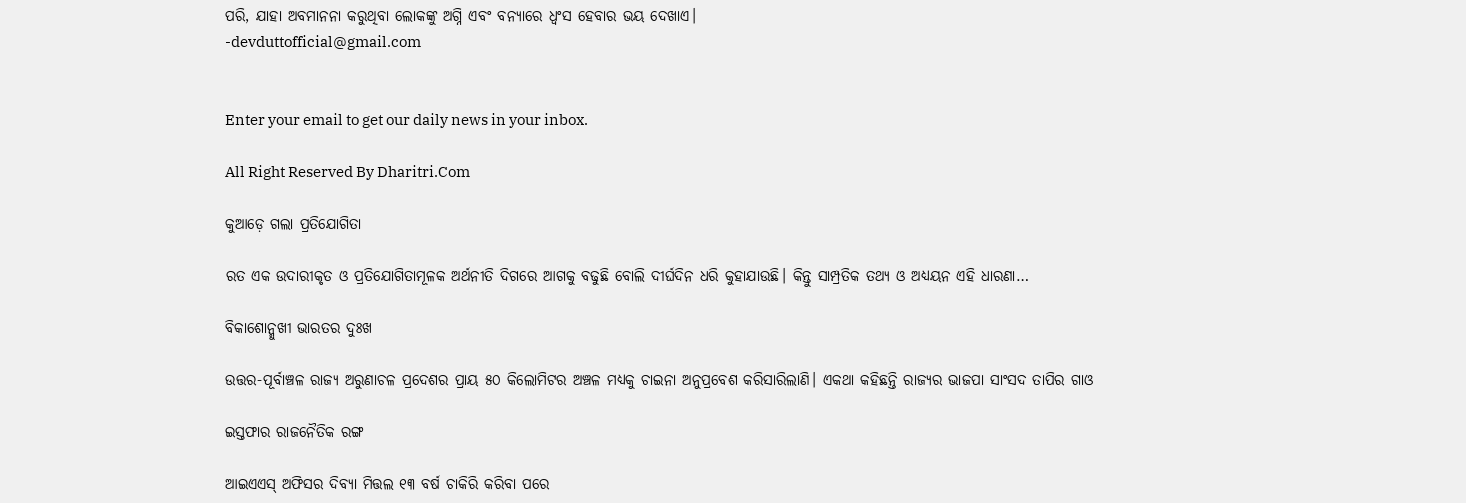ପରି, ଯାହା ଅବମାନନା କରୁଥିବା ଲୋକଙ୍କୁ ଅଗ୍ନି ଏବଂ ବନ୍ୟାରେ ଧ୍ୱଂସ ହେବାର ଭୟ ଦେଖାଏ।
-devduttofficial@gmail.com


Enter your email to get our daily news in your inbox.

All Right Reserved By Dharitri.Com

କୁଆଡ଼େ ଗଲା ପ୍ରତିଯୋଗିତା

ରତ ଏକ ଉଦାରୀକୃତ ଓ ପ୍ରତିଯୋଗିତାମୂଳକ ଅର୍ଥନୀତି ଦିଗରେ ଆଗକୁ ବଢୁଛି ବୋଲି ଦୀର୍ଘଦିନ ଧରି କୁହାଯାଉଛି। କିନ୍ତୁ ସାମ୍ପ୍ରତିକ ତଥ୍ୟ ଓ ଅଧ୍ୟୟନ ଏହି ଧାରଣା…

ବିକାଶୋନ୍ମୁଖୀ ଭାରତର ଦୁଃଖ

ଉତ୍ତର-ପୂର୍ବାଞ୍ଚଳ ରାଜ୍ୟ ଅରୁଣାଚଳ ପ୍ରଦେଶର ପ୍ରାୟ ୫୦ କିଲୋମିଟର ଅଞ୍ଚଳ ମଧ୍ୟକୁ ଚାଇନା ଅନୁପ୍ରବେଶ କରିସାରିଲାଣି। ଏକଥା କହିଛନ୍ତି ରାଜ୍ୟର ଭାଜପା ସାଂସଦ ତାପିର ଗାଓ

ଇସ୍ତଫାର ରାଜନୈତିକ ରଙ୍ଗ

ଆଇଏଏସ୍‌ ଅଫିସର ଦିବ୍ୟା ମିତ୍ତଲ ୧୩ ବର୍ଷ ଚାକିରି କରିବା ପରେ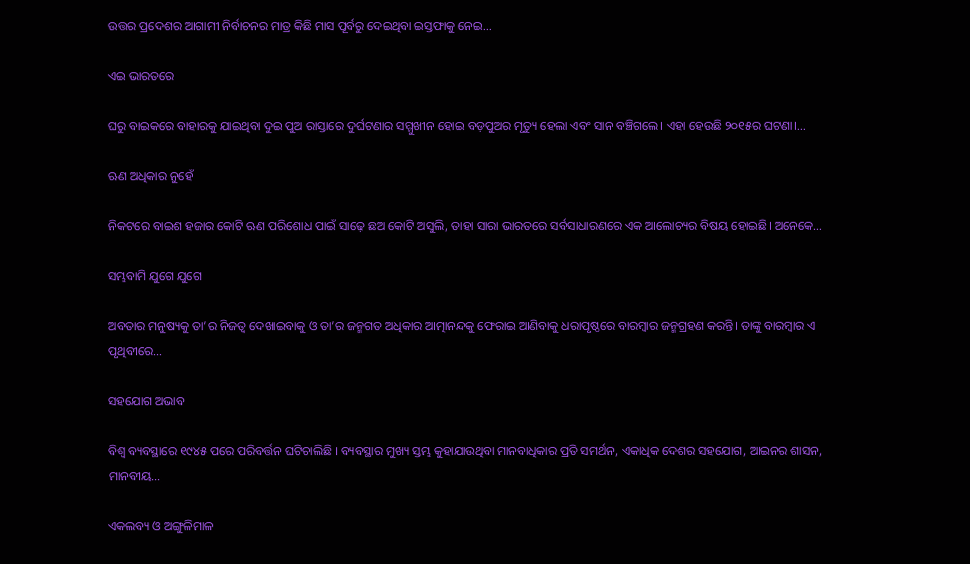ଉତ୍ତର ପ୍ରଦେଶର ଆଗାମୀ ନିର୍ବାଚନର ମାତ୍ର କିଛି ମାସ ପୂର୍ବରୁ ଦେଇଥିବା ଇସ୍ତଫାକୁ ନେଇ…

ଏଇ ଭାରତରେ

ଘରୁ ବାଇକରେ ବାହାରକୁ ଯାଇଥିବା ଦୁଇ ପୁଅ ରାସ୍ତାରେ ଦୁର୍ଘଟଣାର ସମ୍ମୁଖୀନ ହୋଇ ବଡ଼ପୁଅର ମୃତ୍ୟୁ ହେଲା ଏବଂ ସାନ ବଞ୍ଚିଗଲେ। ଏହା ହେଉଛି ୨୦୧୫ର ଘଟଣା।…

ଋଣ ଅଧିକାର ନୁହେଁ

ନିକଟରେ ବାଇଶ ହଜାର କୋଟି ଋଣ ପରିଶୋଧ ପାଇଁ ସାଢ଼େ ଛଅ କୋଟି ଅସୁଲି, ତାହା ସାରା ଭାରତରେ ସର୍ବସାଧାରଣରେ ଏକ ଆଲୋଚ୍ୟର ବିଷୟ ହୋଇଛି। ଅନେକେ…

ସମ୍ଭବାମି ଯୁଗେ ଯୁଗେ

ଅବତାର ମନୁଷ୍ୟକୁ ତା’ର ନିଜତ୍ୱ ଦେଖାଇବାକୁ ଓ ତା’ର ଜନ୍ମଗତ ଅଧିକାର ଆତ୍ମାନନ୍ଦକୁ ଫେରାଇ ଆଣିବାକୁ ଧରାପୃଷ୍ଠରେ ବାରମ୍ବାର ଜନ୍ମଗ୍ରହଣ କରନ୍ତି। ତାଙ୍କୁ ବାରମ୍ବାର ଏ ପୃଥିବୀରେ…

ସହଯୋଗ ଅଭାବ

ବିଶ୍ୱ ବ୍ୟବସ୍ଥାରେ ୧୯୪୫ ପରେ ପରିବର୍ତ୍ତନ ଘଟିଚାଲିଛି । ବ୍ୟବସ୍ଥାର ମୁଖ୍ୟ ସ୍ତମ୍ଭ କୁହାଯାଉଥିବା ମାନବାଧିକାର ପ୍ରତି ସମର୍ଥନ, ଏକାଧିକ ଦେଶର ସହଯୋଗ, ଆଇନର ଶାସନ, ମାନବୀୟ…

ଏକଲବ୍ୟ ଓ ଅଙ୍ଗୁଳିମାଳ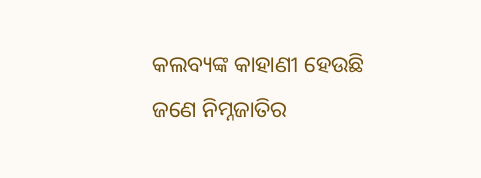କଲବ୍ୟଙ୍କ କାହାଣୀ ହେଉଛି ଜଣେ ନିମ୍ନଜାତିର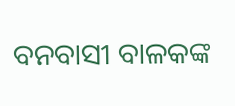ବନବାସୀ ବାଳକଙ୍କ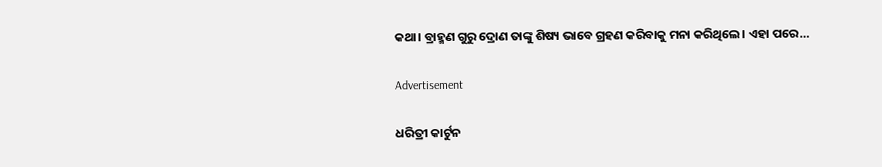କଥା। ବ୍ରାହ୍ମଣ ଗୁରୁ ଦ୍ରୋଣ ତାଙ୍କୁ ଶିଷ୍ୟ ଭାବେ ଗ୍ରହଣ କରିବାକୁ ମନା କରିଥିଲେ। ଏହା ପରେ…

Advertisement

ଧରିତ୍ରୀ କାର୍ଟୁନ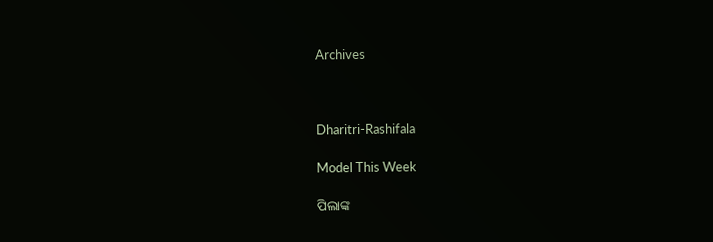Archives



Dharitri-Rashifala

Model This Week

ପିଲାଙ୍କ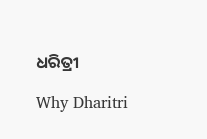ଧରିତ୍ରୀ

Why Dharitri